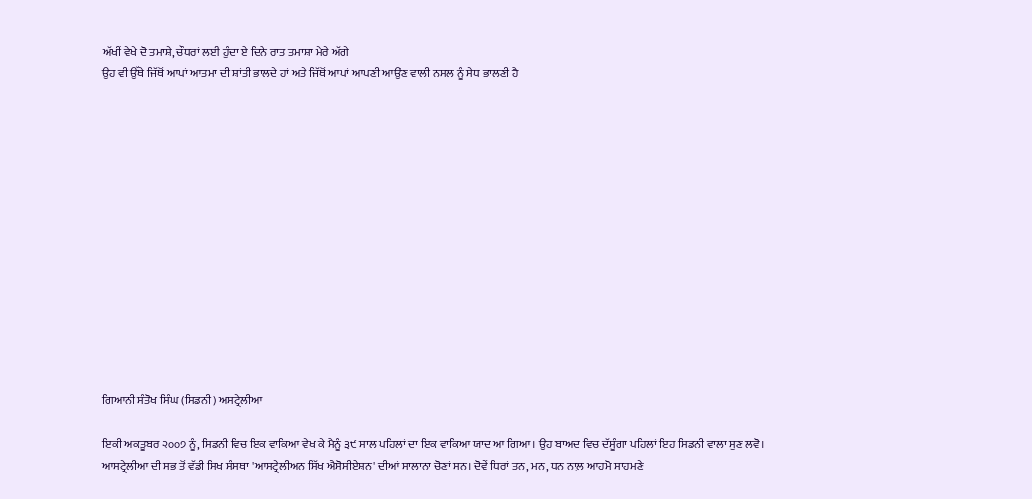ਅੱਖੀਂ ਵੇਖੇ ਦੋ ਤਮਾਸ਼ੇ, ਚੌਧਰਾਂ ਲਈ ਹੁੰਦਾ ਏ ਦਿਨੇ ਰਾਤ ਤਮਾਸ਼ਾ ਮੇਰੇ ਅੱਗੇ
ਉਹ ਵੀ ਉੱਥੇ ਜਿੱਥੋਂ ਆਪਾਂ ਆਤਮਾ ਦੀ ਸ਼ਾਂਤੀ ਭਾਲਦੇ ਹਾਂ ਅਤੇ ਜਿੱਥੋਂ ਆਪਾਂ ਆਪਣੀ ਆਉਂਣ ਵਾਲੀ ਨਸਲ ਨੂੰ ਸੇਧ ਭਾਲਣੀ ਹੈ














ਗਿਆਨੀ ਸੰਤੋਖ ਸਿੰਘ (ਸਿਡਨੀ) ਅਸਟ੍ਰੇਲੀਆ

ਇਕੀ ਅਕਤੂਬਰ ੨੦੦੭ ਨੂੰ, ਸਿਡਨੀ ਵਿਚ ਇਕ ਵਾਕਿਆ ਵੇਖ ਕੇ ਮੈਨੂੰ ੩੯ ਸਾਲ ਪਹਿਲਾਂ ਦਾ ਇਕ ਵਾਕਿਆ ਯਾਦ ਆ ਗਿਆ। ਉਹ ਬਾਅਦ ਵਿਚ ਦੱਸੂੰਗਾ ਪਹਿਲਾਂ ਇਹ ਸਿਡਨੀ ਵਾਲਾ ਸੁਣ ਲਵੋ।
ਆਸਟ੍ਰੇਲੀਆ ਦੀ ਸਭ ਤੋਂ ਵੱਡੀ ਸਿਖ ਸੰਸਥਾ 'ਆਸਟ੍ਰੇਲੀਅਨ ਸਿੱਖ ਐਸੋਸੀਏਸ਼ਨ' ਦੀਆਂ ਸਾਲਾਨਾ ਚੋਣਾਂ ਸਨ। ਦੋਵੇਂ ਧਿਰਾਂ ਤਨ, ਮਨ, ਧਨ ਨਾਲ਼ ਆਹਮੋ ਸਾਹਮਣੇ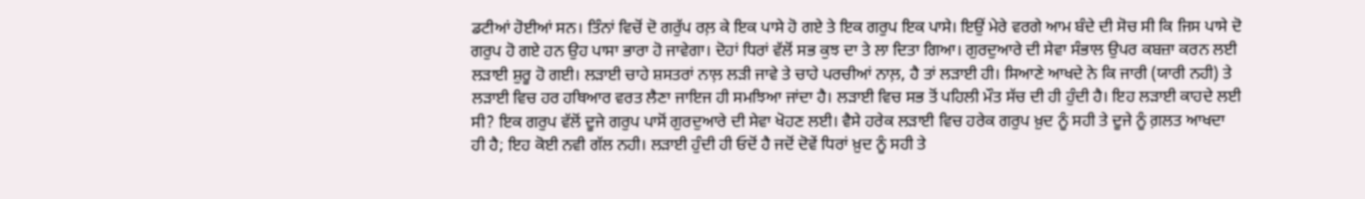ਡਟੀਆਂ ਹੋਈਆਂ ਸਨ। ਤਿੰਨਾਂ ਵਿਚੋਂ ਦੋ ਗਰੁੱਪ ਰਲ਼ ਕੇ ਇਕ ਪਾਸੇ ਹੋ ਗਏ ਤੇ ਇਕ ਗਰੁਪ ਇਕ ਪਾਸੇ। ਇਉਂ ਮੇਰੇ ਵਰਗੇ ਆਮ ਬੰਦੇ ਦੀ ਸੋਚ ਸੀ ਕਿ ਜਿਸ ਪਾਸੇ ਦੋ ਗਰੁਪ ਹੋ ਗਏ ਹਨ ਉਹ ਪਾਸਾ ਭਾਰਾ ਹੋ ਜਾਵੇਗਾ। ਦੋਹਾਂ ਧਿਰਾਂ ਵੱਲੋਂ ਸਭ ਕੁਝ ਦਾ ਤੇ ਲਾ ਦਿਤਾ ਗਿਆ। ਗੁਰਦੁਆਰੇ ਦੀ ਸੇਵਾ ਸੰਭਾਲ ਉਪਰ ਕਬਜ਼ਾ ਕਰਨ ਲਈ ਲੜਾਈ ਸ਼ੁਰੂ ਹੋ ਗਈ। ਲੜਾਈ ਚਾਹੇ ਸ਼ਸਤਰਾਂ ਨਾਲ਼ ਲੜੀ ਜਾਵੇ ਤੇ ਚਾਹੇ ਪਰਚੀਆਂ ਨਾਲ਼, ਹੈ ਤਾਂ ਲੜਾਈ ਹੀ। ਸਿਆਣੇ ਆਖਦੇ ਨੇ ਕਿ ਜਾਰੀ (ਯਾਰੀ ਨਹੀ) ਤੇ ਲੜਾਈ ਵਿਚ ਹਰ ਹਥਿਆਰ ਵਰਤ ਲੈਣਾ ਜਾਇਜ ਹੀ ਸਮਝਿਆ ਜਾਂਦਾ ਹੈ। ਲੜਾਈ ਵਿਚ ਸਭ ਤੋਂ ਪਹਿਲੀ ਮੌਤ ਸੱਚ ਦੀ ਹੀ ਹੁੰਦੀ ਹੈ। ਇਹ ਲੜਾਈ ਕਾਹਦੇ ਲਈ ਸੀ? ਇਕ ਗਰੁਪ ਵੱਲੋਂ ਦੂਜੇ ਗਰੁਪ ਪਾਸੋਂ ਗੁਰਦੁਆਰੇ ਦੀ ਸੇਵਾ ਖੋਹਣ ਲਈ। ਵੈਸੇ ਹਰੇਕ ਲੜਾਈ ਵਿਚ ਹਰੇਕ ਗਰੁਪ ਖ਼ੁਦ ਨੂੰ ਸਹੀ ਤੇ ਦੂਜੇ ਨੂੰ ਗ਼ਲਤ ਆਖਦਾ ਹੀ ਹੈ; ਇਹ ਕੋਈ ਨਵੀ ਗੱਲ ਨਹੀ। ਲੜਾਈ ਹੁੰਦੀ ਹੀ ਓਦੋਂ ਹੈ ਜਦੋਂ ਦੋਵੇਂ ਧਿਰਾਂ ਖ਼ੁਦ ਨੂੰ ਸਹੀ ਤੇ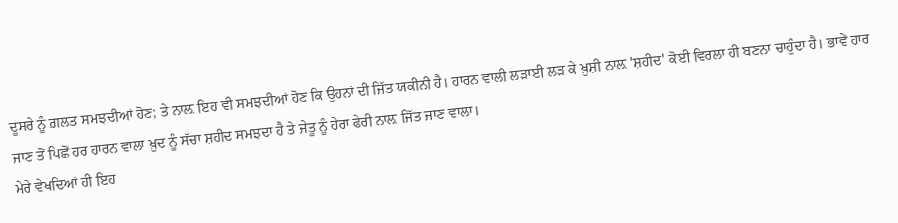ਦੂਸਰੇ ਨੂੰ ਗ਼ਲਤ ਸਮਝਦੀਆਂ ਹੋਣ; ਤੇ ਨਾਲ਼ ਇਹ ਵੀ ਸਮਝਦੀਆਂ ਹੋਣ ਕਿ ਉਹਨਾਂ ਦੀ ਜਿੱਤ ਯਕੀਨੀ ਹੈ। ਹਾਰਨ ਵਾਲੀ ਲੜਾਈ ਲੜ ਕੇ ਖ਼ੁਸ਼ੀ ਨਾਲ਼ 'ਸ਼ਹੀਦ' ਕੋਈ ਵਿਰਲਾ ਹੀ ਬਣਨਾ ਚਾਹੁੰਦਾ ਹੈ। ਭਾਵੇਂ ਹਾਰ ਜਾਣ ਤੋਂ ਪਿਛੋਂ ਹਰ ਹਾਰਨ ਵਾਲਾ ਖ਼ੁਦ ਨੂੰ ਸੱਚਾ ਸ਼ਹੀਦ ਸਮਝਦਾ ਹੈ ਤੇ ਜੇਤੂ ਨੂੰ ਹੇਰਾ ਫੇਰੀ ਨਾਲ਼ ਜਿੱਤ ਜਾਣ ਵਾਲਾ।
ਮੇਰੇ ਵੇਖਦਿਆਂ ਹੀ ਇਹ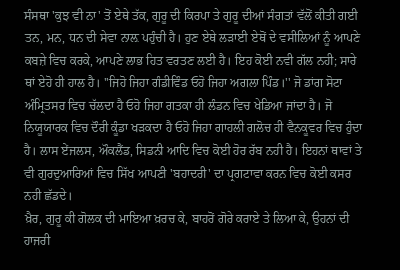ਸੰਸਥਾ 'ਕੁਝ ਵੀ ਨਾ' ਤੋਂ ਏਥੇ ਤੱਕ, ਗੁਰੂ ਦੀ ਕਿਰਪਾ ਤੇ ਗੁਰੂ ਦੀਆਂ ਸੰਗਤਾਂ ਵੱਲੋਂ ਕੀਤੀ ਗਈ ਤਨ, ਮਨ, ਧਨ ਦੀ ਸੇਵਾ ਨਾਲ਼ ਪਹੁੰਚੀ ਹੈ। ਹੁਣ ਏਥੇ ਲੜਾਈ ਏਥੋਂ ਦੇ ਵਸੀਲਿਆਂ ਨੂੰ ਆਪਣੇ ਕਬਜ਼ੇ ਵਿਚ ਕਰਕੇ, ਆਪਣੇ ਲਾਭ ਹਿਤ ਵਰਤਣ ਲਈ ਹੈ। ਇਹ ਕੋਈ ਨਵੀ ਗੱਲ ਨਹੀ; ਸਾਰੇ ਥਾਂ ਏਹੋ ਹੀ ਹਾਲ ਹੈ। ''ਜਿਹੋ ਜਿਹਾ ਗੰਡੀਵਿੰਡ ਓਹੋ ਜਿਹਾ ਅਗਲਾ ਪਿੰਡ।'' ਜੋ ਡਾਂਗ ਸੋਟਾ ਅੰਮ੍ਰਿਤਸਰ ਵਿਚ ਚੱਲਦਾ ਹੈ ਓਹੋ ਜਿਹਾ ਗਤਕਾ ਹੀ ਲੰਡਨ ਵਿਚ ਖੇਡਿਆ ਜਾਂਦਾ ਹੈ। ਜੋ ਨਿਯੂਯਾਰਕ ਵਿਚ ਦੌਰੀ ਕੂੰਡਾ ਖੜਕਦਾ ਹੈ ਓਹੋ ਜਿਹਾ ਗਾਹਲੀ ਗਲੋਚ ਹੀ ਵੈਨਕੂਵਰ ਵਿਚ ਹੁੰਦਾ ਹੈ। ਲਾਸ ਏਂਜਲਸ, ਔਕਲੈਂਡ, ਸਿਡਨੀ ਆਦਿ ਵਿਚ ਕੋਈ ਹੋਰ ਰੱਬ ਨਹੀ ਹੈ। ਇਹਨਾਂ ਥਾਵਾਂ ਤੇ ਵੀ ਗੁਰਦੁਆਰਿਆਂ ਵਿਚ ਸਿੱਖ ਆਪਣੀ 'ਬਹਾਦਰੀ' ਦਾ ਪ੍ਰਗਟਾਵਾ ਕਰਨ ਵਿਚ ਕੋਈ ਕਸਰ ਨਹੀ ਛੱਡਦੇ।
ਖ਼ੈਰ, ਗੁਰੂ ਕੀ ਗੋਲਕ ਦੀ ਮਾਇਆ ਖ਼ਰਚ ਕੇ, ਬਾਹਰੋਂ ਗੋਰੇ ਕਰਾਏ ਤੇ ਲਿਆ ਕੇ, ਉਹਨਾਂ ਦੀ ਹਾਜਰੀ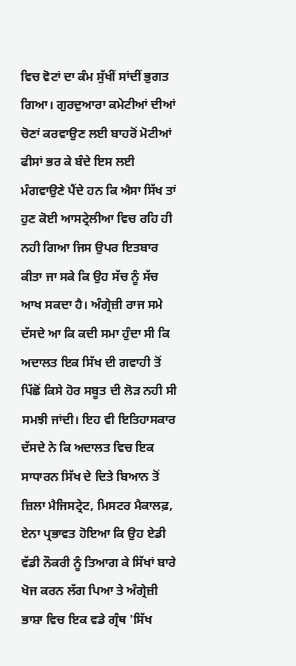ਵਿਚ ਵੋਟਾਂ ਦਾ ਕੰਮ ਸੁੱਖੀਂ ਸਾਂਦੀਂ ਭੁਗਤ ਗਿਆ। ਗੁਰਦੁਆਰਾ ਕਮੇਟੀਆਂ ਦੀਆਂ ਚੋਣਾਂ ਕਰਵਾਉਣ ਲਈ ਬਾਹਰੋਂ ਮੋਟੀਆਂ ਫੀਸਾਂ ਭਰ ਕੇ ਬੰਦੇ ਇਸ ਲਈ ਮੰਗਵਾਉਣੇ ਪੈਂਦੇ ਹਨ ਕਿ ਐਸਾ ਸਿੱਖ ਤਾਂ ਹੁਣ ਕੋਈ ਆਸਟ੍ਰੇਲੀਆ ਵਿਚ ਰਹਿ ਹੀ ਨਹੀ ਗਿਆ ਜਿਸ ਉਪਰ ਇਤਬਾਰ ਕੀਤਾ ਜਾ ਸਕੇ ਕਿ ਉਹ ਸੱਚ ਨੂੰ ਸੱਚ ਆਖ ਸਕਦਾ ਹੈ। ਅੰਗ੍ਰੇਜ਼ੀ ਰਾਜ ਸਮੇ ਦੱਸਦੇ ਆ ਕਿ ਕਦੀ ਸਮਾ ਹੁੰਦਾ ਸੀ ਕਿ ਅਦਾਲਤ ਇਕ ਸਿੱਖ ਦੀ ਗਵਾਹੀ ਤੋਂ ਪਿੱਛੋਂ ਕਿਸੇ ਹੋਰ ਸਬੂਤ ਦੀ ਲੋੜ ਨਹੀ ਸੀ ਸਮਝੀ ਜਾਂਦੀ। ਇਹ ਵੀ ਇਤਿਹਾਸਕਾਰ ਦੱਸਦੇ ਨੇ ਕਿ ਅਦਾਲਤ ਵਿਚ ਇਕ ਸਾਧਾਰਨ ਸਿੱਖ ਦੇ ਦਿਤੇ ਬਿਆਨ ਤੋਂ ਜ਼ਿਲਾ ਮੈਜਿਸਟ੍ਰੇਟ, ਮਿਸਟਰ ਮੈਕਾਲਫ਼, ਏਨਾ ਪ੍ਰਭਾਵਤ ਹੋਇਆ ਕਿ ਉਹ ਏਡੀ ਵੱਡੀ ਨੌਕਰੀ ਨੂੰ ਤਿਆਗ ਕੇ ਸਿੱਖਾਂ ਬਾਰੇ ਖੋਜ ਕਰਨ ਲੱਗ ਪਿਆ ਤੇ ਅੰਗ੍ਰੇਜ਼ੀ ਭਾਸ਼ਾ ਵਿਚ ਇਕ ਵਡੇ ਗ੍ਰੰਥ 'ਸਿੱਖ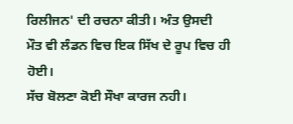ਰਿਲੀਜਨ' ਦੀ ਰਚਨਾ ਕੀਤੀ। ਅੰਤ ਉਸਦੀ ਮੌਤ ਵੀ ਲੰਡਨ ਵਿਚ ਇਕ ਸਿੱਖ ਦੇ ਰੂਪ ਵਿਚ ਹੀ ਹੋਈ।
ਸੱਚ ਬੋਲਣਾ ਕੋਈ ਸੌਖਾ ਕਾਰਜ ਨਹੀ।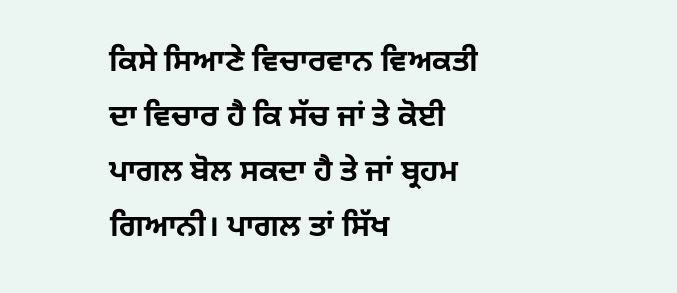ਕਿਸੇ ਸਿਆਣੇ ਵਿਚਾਰਵਾਨ ਵਿਅਕਤੀ ਦਾ ਵਿਚਾਰ ਹੈ ਕਿ ਸੱਚ ਜਾਂ ਤੇ ਕੋਈ ਪਾਗਲ ਬੋਲ ਸਕਦਾ ਹੈ ਤੇ ਜਾਂ ਬ੍ਰਹਮ ਗਿਆਨੀ। ਪਾਗਲ ਤਾਂ ਸਿੱਖ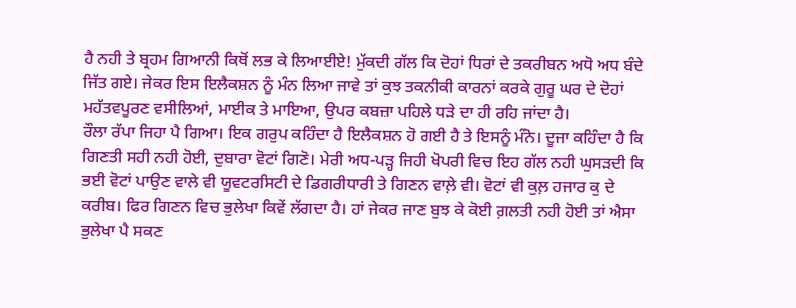ਹੈ ਨਹੀ ਤੇ ਬ੍ਰਹਮ ਗਿਆਨੀ ਕਿਥੋਂ ਲਭ ਕੇ ਲਿਆਈਏ! ਮੁੱਕਦੀ ਗੱਲ ਕਿ ਦੋਹਾਂ ਧਿਰਾਂ ਦੇ ਤਕਰੀਬਨ ਅਧੋ ਅਧ ਬੰਦੇ ਜਿੱਤ ਗਏ। ਜੇਕਰ ਇਸ ਇਲੈਕਸ਼ਨ ਨੂੰ ਮੰਨ ਲਿਆ ਜਾਵੇ ਤਾਂ ਕੁਝ ਤਕਨੀਕੀ ਕਾਰਨਾਂ ਕਰਕੇ ਗੁਰੂ ਘਰ ਦੇ ਦੋਹਾਂ ਮਹੱਤਵਪੂਰਣ ਵਸੀਲਿਆਂ, ਮਾਈਕ ਤੇ ਮਾਇਆ, ਉਪਰ ਕਬਜ਼ਾ ਪਹਿਲੇ ਧੜੇ ਦਾ ਹੀ ਰਹਿ ਜਾਂਦਾ ਹੈ।
ਰੌਲਾ ਰੱਪਾ ਜਿਹਾ ਪੈ ਗਿਆ। ਇਕ ਗਰੁਪ ਕਹਿੰਦਾ ਹੈ ਇਲੈਕਸ਼ਨ ਹੋ ਗਈ ਹੈ ਤੇ ਇਸਨੂੰ ਮੰਨੋ। ਦੂਜਾ ਕਹਿੰਦਾ ਹੈ ਕਿ ਗਿਣਤੀ ਸਹੀ ਨਹੀ ਹੋਈ, ਦੁਬਾਰਾ ਵੋਟਾਂ ਗਿਣੋ। ਮੇਰੀ ਅਧ-ਪੜ੍ਹ ਜਿਹੀ ਖੋਪਰੀ ਵਿਚ ਇਹ ਗੱਲ ਨਹੀ ਘੁਸੜਦੀ ਕਿ ਭਈ ਵੋਟਾਂ ਪਾਉਣ ਵਾਲੇ ਵੀ ਯੂਵਟਰਸਿਟੀ ਦੇ ਡਿਗਰੀਧਾਰੀ ਤੇ ਗਿਣਨ ਵਾਲ਼ੇ ਵੀ। ਵੋਟਾਂ ਵੀ ਕੁਲ਼ ਹਜਾਰ ਕੁ ਦੇ ਕਰੀਬ। ਫਿਰ ਗਿਣਨ ਵਿਚ ਭੁਲੇਖਾ ਕਿਵੇਂ ਲੱਗਦਾ ਹੈ। ਹਾਂ ਜੇਕਰ ਜਾਣ ਬੁਝ ਕੇ ਕੋਈ ਗ਼ਲਤੀ ਨਹੀ ਹੋਈ ਤਾਂ ਐਸਾ ਭੁਲੇਖਾ ਪੈ ਸਕਣ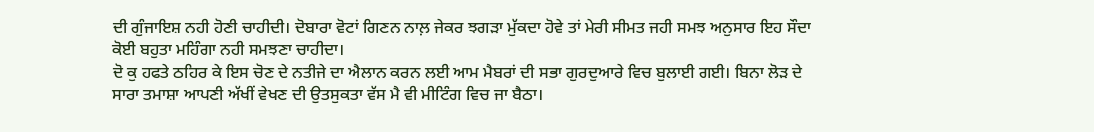ਦੀ ਗੁੰਜਾਇਸ਼ ਨਹੀ ਹੋਣੀ ਚਾਹੀਦੀ। ਦੋਬਾਰਾ ਵੋਟਾਂ ਗਿਣਨ ਨਾਲ਼ ਜੇਕਰ ਝਗੜਾ ਮੁੱਕਦਾ ਹੋਵੇ ਤਾਂ ਮੇਰੀ ਸੀਮਤ ਜਹੀ ਸਮਝ ਅਨੁਸਾਰ ਇਹ ਸੌਦਾ ਕੋਈ ਬਹੁਤਾ ਮਹਿੰਗਾ ਨਹੀ ਸਮਝਣਾ ਚਾਹੀਦਾ।
ਦੋ ਕੁ ਹਫਤੇ ਠਹਿਰ ਕੇ ਇਸ ਚੋਣ ਦੇ ਨਤੀਜੇ ਦਾ ਐਲਾਨ ਕਰਨ ਲਈ ਆਮ ਮੈਬਰਾਂ ਦੀ ਸਭਾ ਗੁਰਦੁਆਰੇ ਵਿਚ ਬੁਲਾਈ ਗਈ। ਬਿਨਾ ਲੋੜ ਦੇ ਸਾਰਾ ਤਮਾਸ਼ਾ ਆਪਣੀ ਅੱਖੀਂ ਵੇਖਣ ਦੀ ਉਤਸੁਕਤਾ ਵੱਸ ਮੈ ਵੀ ਮੀਟਿੰਗ ਵਿਚ ਜਾ ਬੈਠਾ।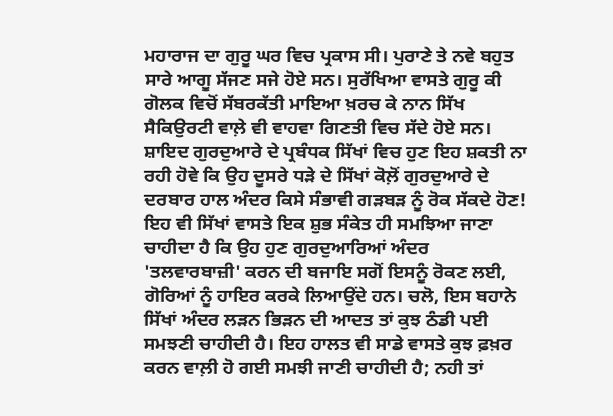ਮਹਾਰਾਜ ਦਾ ਗੁਰੂ ਘਰ ਵਿਚ ਪ੍ਰਕਾਸ ਸੀ। ਪੁਰਾਣੇ ਤੇ ਨਵੇ ਬਹੁਤ ਸਾਰੇ ਆਗੂ ਸੱਜਣ ਸਜੇ ਹੋਏ ਸਨ। ਸੁਰੱਖਿਆ ਵਾਸਤੇ ਗੁਰੂ ਕੀ ਗੋਲਕ ਵਿਚੋਂ ਸੱਬਰਕੱਤੀ ਮਾਇਆ ਖ਼ਰਚ ਕੇ ਨਾਨ ਸਿੱਖ ਸੈਕਿਉਰਟੀ ਵਾਲ਼ੇ ਵੀ ਵਾਹਵਾ ਗਿਣਤੀ ਵਿਚ ਸੱਦੇ ਹੋਏ ਸਨ। ਸ਼ਾਇਦ ਗੁਰਦੁਆਰੇ ਦੇ ਪ੍ਰਬੰਧਕ ਸਿੱਖਾਂ ਵਿਚ ਹੁਣ ਇਹ ਸ਼ਕਤੀ ਨਾ ਰਹੀ ਹੋਵੇ ਕਿ ਉਹ ਦੂਸਰੇ ਧੜੇ ਦੇ ਸਿੱਖਾਂ ਕੋਲ਼ੋਂ ਗੁਰਦੁਆਰੇ ਦੇ ਦਰਬਾਰ ਹਾਲ ਅੰਦਰ ਕਿਸੇ ਸੰਭਾਵੀ ਗੜਬੜ ਨੂੰ ਰੋਕ ਸੱਕਦੇ ਹੋਣ! ਇਹ ਵੀ ਸਿੱਖਾਂ ਵਾਸਤੇ ਇਕ ਸ਼ੁਭ ਸੰਕੇਤ ਹੀ ਸਮਝਿਆ ਜਾਣਾ ਚਾਹੀਦਾ ਹੈ ਕਿ ਉਹ ਹੁਣ ਗੁਰਦੁਆਰਿਆਂ ਅੰਦਰ 'ਤਲਵਾਰਬਾਜ਼ੀ' ਕਰਨ ਦੀ ਬਜਾਇ ਸਗੋਂ ਇਸਨੂੰ ਰੋਕਣ ਲਈ, ਗੋਰਿਆਂ ਨੂੰ ਹਾਇਰ ਕਰਕੇ ਲਿਆਉਂਦੇ ਹਨ। ਚਲੋ, ਇਸ ਬਹਾਨੇ ਸਿੱਖਾਂ ਅੰਦਰ ਲੜਨ ਭਿੜਨ ਦੀ ਆਦਤ ਤਾਂ ਕੁਝ ਠੰਡੀ ਪਈ ਸਮਝਣੀ ਚਾਹੀਦੀ ਹੈ। ਇਹ ਹਾਲਤ ਵੀ ਸਾਡੇ ਵਾਸਤੇ ਕੁਝ ਫ਼ਖ਼ਰ ਕਰਨ ਵਾਲ਼ੀ ਹੋ ਗਈ ਸਮਝੀ ਜਾਣੀ ਚਾਹੀਦੀ ਹੈ; ਨਹੀ ਤਾਂ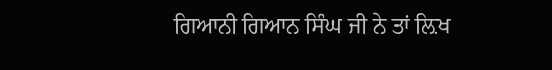ਗਿਆਨੀ ਗਿਆਨ ਸਿੰਘ ਜੀ ਨੇ ਤਾਂ ਲ਼ਿਖ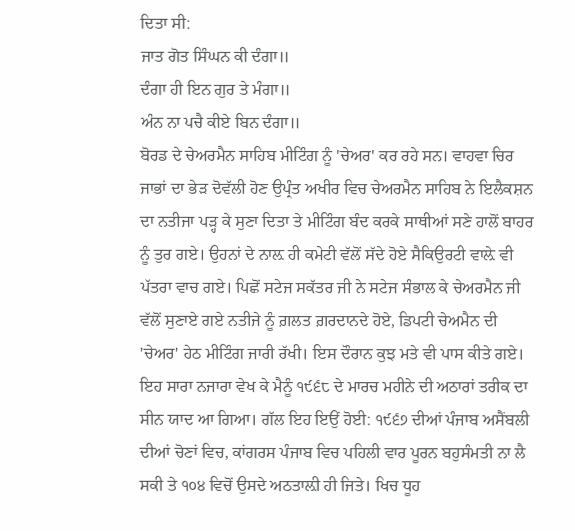ਦਿਤਾ ਸੀ:
ਜਾਤ ਗੋਤ ਸਿੰਘਨ ਕੀ ਦੰਗਾ॥
ਦੰਗਾ ਹੀ ਇਨ ਗੁਰ ਤੇ ਮੰਗਾ॥
ਅੰਨ ਨਾ ਪਚੈ ਕੀਏ ਬਿਨ ਦੰਗਾ॥
ਬੋਰਡ ਦੇ ਚੇਅਰਮੈਨ ਸਾਹਿਬ ਮੀਟਿੰਗ ਨੂੰ 'ਚੇਅਰ' ਕਰ ਰਹੇ ਸਨ। ਵਾਹਵਾ ਚਿਰ ਜਾਭਾਂ ਦਾ ਭੇੜ ਦੋਵੱਲੀ ਹੋਣ ਉਪ੍ਰੰਤ ਅਖੀਰ ਵਿਚ ਚੇਅਰਮੈਨ ਸਾਹਿਬ ਨੇ ਇਲੈਕਸ਼ਨ ਦਾ ਨਤੀਜਾ ਪੜ੍ਹ ਕੇ ਸੁਣਾ ਦਿਤਾ ਤੇ ਮੀਟਿੰਗ ਬੰਦ ਕਰਕੇ ਸਾਥੀਆਂ ਸਣੇ ਹਾਲੋਂ ਬਾਹਰ ਨੂੰ ਤੁਰ ਗਏ। ਉਹਨਾਂ ਦੇ ਨਾਲ਼ ਹੀ ਕਮੇਟੀ ਵੱਲੋਂ ਸੱਦੇ ਹੋਏ ਸੈਕਿਉਰਟੀ ਵਾਲ਼ੇ ਵੀ ਪੱਤਰਾ ਵਾਚ ਗਏ। ਪਿਛੋਂ ਸਟੇਜ ਸਕੱਤਰ ਜੀ ਨੇ ਸਟੇਜ ਸੰਭਾਲ ਕੇ ਚੇਅਰਮੈਨ ਜੀ ਵੱਲੋਂ ਸੁਣਾਏ ਗਏ ਨਤੀਜੇ ਨੂੰ ਗ਼ਲਤ ਗ਼ਰਦਾਨਦੇ ਹੋਏ, ਡਿਪਟੀ ਚੇਅਮੈਨ ਦੀ 'ਚੇਅਰ' ਹੇਠ ਮੀਟਿੰਗ ਜਾਰੀ ਰੱਖੀ। ਇਸ ਦੌਰਾਨ ਕੁਝ ਮਤੇ ਵੀ ਪਾਸ ਕੀਤੇ ਗਏ।
ਇਹ ਸਾਰਾ ਨਜਾਰਾ ਵੇਖ ਕੇ ਮੈਨੂੰ ੧੯੬੮ ਦੇ ਮਾਰਚ ਮਹੀਨੇ ਦੀ ਅਠਾਰਾਂ ਤਰੀਕ ਦਾ ਸੀਨ ਯਾਦ ਆ ਗਿਆ। ਗੱਲ ਇਹ ਇਉਂ ਹੋਈ: ੧੯੬੭ ਦੀਆਂ ਪੰਜਾਬ ਅਸੈਂਬਲੀ ਦੀਆਂ ਚੋਣਾਂ ਵਿਚ, ਕਾਂਗਰਸ ਪੰਜਾਬ ਵਿਚ ਪਹਿਲੀ ਵਾਰ ਪੂਰਨ ਬਹੁਸੰਮਤੀ ਨਾ ਲੈ ਸਕੀ ਤੇ ੧੦੪ ਵਿਚੋਂ ਉਸਦੇ ਅਠਤਾਲ਼ੀ ਹੀ ਜਿਤੇ। ਖਿਚ ਧੂਹ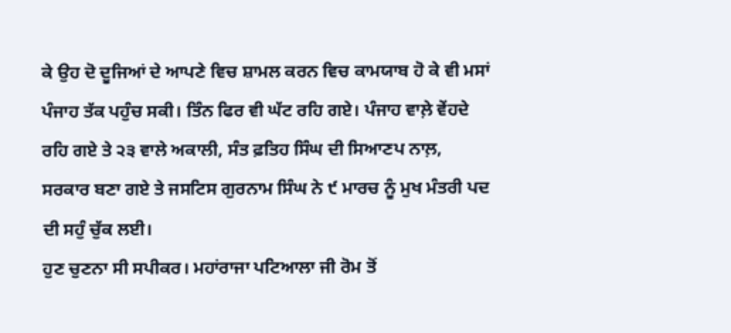ਕੇ ਉਹ ਦੋ ਦੂਜਿਆਂ ਦੇ ਆਪਣੇ ਵਿਚ ਸ਼ਾਮਲ ਕਰਨ ਵਿਚ ਕਾਮਯਾਬ ਹੋ ਕੇ ਵੀ ਮਸਾਂ ਪੰਜਾਹ ਤੱਕ ਪਹੁੰਚ ਸਕੀ। ਤਿੰਨ ਫਿਰ ਵੀ ਘੱਟ ਰਹਿ ਗਏ। ਪੰਜਾਹ ਵਾਲ਼ੇ ਵੇਂਹਦੇ ਰਹਿ ਗਏ ਤੇ ੨੩ ਵਾਲੇ ਅਕਾਲੀ, ਸੰਤ ਫ਼ਤਿਹ ਸਿੰਘ ਦੀ ਸਿਆਣਪ ਨਾਲ਼, ਸਰਕਾਰ ਬਣਾ ਗਏ ਤੇ ਜਸਟਿਸ ਗੁਰਨਾਮ ਸਿੰਘ ਨੇ ੯ ਮਾਰਚ ਨੂੰ ਮੁਖ ਮੰਤਰੀ ਪਦ ਦੀ ਸਹੁੰ ਚੁੱਕ ਲਈ।
ਹੁਣ ਚੁਣਨਾ ਸੀ ਸਪੀਕਰ। ਮਹਾਂਰਾਜਾ ਪਟਿਆਲਾ ਜੀ ਰੋਮ ਤੋਂ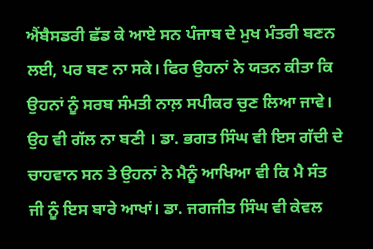ਐਂਬੈਸਡਰੀ ਛੱਡ ਕੇ ਆਏ ਸਨ ਪੰਜਾਬ ਦੇ ਮੁਖ ਮੰਤਰੀ ਬਣਨ ਲਈ, ਪਰ ਬਣ ਨਾ ਸਕੇ। ਫਿਰ ਉਹਨਾਂ ਨੇ ਯਤਨ ਕੀਤਾ ਕਿ ਉਹਨਾਂ ਨੂੰ ਸਰਬ ਸੰਮਤੀ ਨਾਲ਼ ਸਪੀਕਰ ਚੁਣ ਲਿਆ ਜਾਵੇ। ਉਹ ਵੀ ਗੱਲ ਨਾ ਬਣੀ । ਡਾ. ਭਗਤ ਸਿੰਘ ਵੀ ਇਸ ਗੱਦੀ ਦੇ ਚਾਹਵਾਨ ਸਨ ਤੇ ਉਹਨਾਂ ਨੇ ਮੈਨੂੰ ਆਖਿਆ ਵੀ ਕਿ ਮੈ ਸੰਤ ਜੀ ਨੂੰ ਇਸ ਬਾਰੇ ਆਖਾਂ। ਡਾ. ਜਗਜੀਤ ਸਿੰਘ ਵੀ ਕੇਵਲ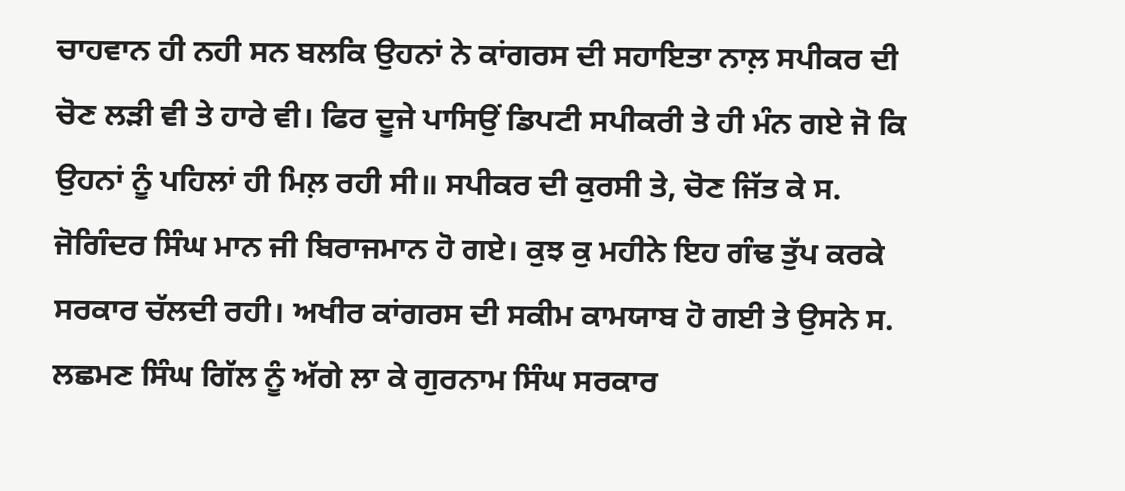ਚਾਹਵਾਨ ਹੀ ਨਹੀ ਸਨ ਬਲਕਿ ਉਹਨਾਂ ਨੇ ਕਾਂਗਰਸ ਦੀ ਸਹਾਇਤਾ ਨਾਲ਼ ਸਪੀਕਰ ਦੀ ਚੋਣ ਲੜੀ ਵੀ ਤੇ ਹਾਰੇ ਵੀ। ਫਿਰ ਦੂਜੇ ਪਾਸਿਉਂ ਡਿਪਟੀ ਸਪੀਕਰੀ ਤੇ ਹੀ ਮੰਨ ਗਏ ਜੋ ਕਿ ਉਹਨਾਂ ਨੂੰ ਪਹਿਲਾਂ ਹੀ ਮਿਲ਼ ਰਹੀ ਸੀ॥ ਸਪੀਕਰ ਦੀ ਕੁਰਸੀ ਤੇ, ਚੋਣ ਜਿੱਤ ਕੇ ਸ. ਜੋਗਿੰਦਰ ਸਿੰਘ ਮਾਨ ਜੀ ਬਿਰਾਜਮਾਨ ਹੋ ਗਏ। ਕੁਝ ਕੁ ਮਹੀਨੇ ਇਹ ਗੰਢ ਤੁੱਪ ਕਰਕੇ ਸਰਕਾਰ ਚੱਲਦੀ ਰਹੀ। ਅਖੀਰ ਕਾਂਗਰਸ ਦੀ ਸਕੀਮ ਕਾਮਯਾਬ ਹੋ ਗਈ ਤੇ ਉਸਨੇ ਸ. ਲਛਮਣ ਸਿੰਘ ਗਿੱਲ ਨੂੰ ਅੱਗੇ ਲਾ ਕੇ ਗੁਰਨਾਮ ਸਿੰਘ ਸਰਕਾਰ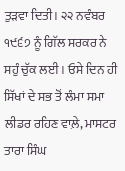ਤੁੜਵਾ ਦਿਤੀ। ੨੨ ਨਵੰਬਰ ੧੯੬੭ ਨੂੰ ਗਿੱਲ ਸਰਕਰ ਨੇ ਸਹੁੰ ਚੁੱਕ ਲਈ। ਓਸੇ ਦਿਨ ਹੀ ਸਿੱਖਾਂ ਦੇ ਸਭ ਤੋਂ ਲੰਮਾ ਸਮਾ ਲੀਡਰ ਰਹਿਣ ਵਾਲ਼ੇ, ਮਾਸਟਰ ਤਾਰਾ ਸਿੰਘ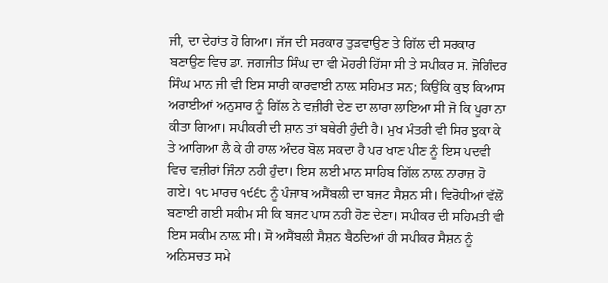ਜੀ, ਦਾ ਦੇਹਾਂਤ ਹੋ ਗਿਆ। ਜੱਜ ਦੀ ਸਰਕਾਰ ਤੁੜਵਾਉਣ ਤੇ ਗਿੱਲ ਦੀ ਸਰਕਾਰ ਬਣਾਉਣ ਵਿਚ ਡਾ. ਜਗਜੀਤ ਸਿੰਘ ਦਾ ਵੀ ਮੋਹਰੀ ਹਿੱਸਾ ਸੀ ਤੇ ਸਪੀਕਰ ਸ. ਜੋਗਿੰਦਰ ਸਿੰਘ ਮਾਨ ਜੀ ਵੀ ਇਸ ਸਾਰੀ ਕਾਰਵਾਈ ਨਾਲ਼ ਸਹਿਮਤ ਸਨ; ਕਿਉਂਕਿ ਕੁਝ ਕਿਆਸ ਅਰਾਈਆਂ ਅਨੁਸਾਰ ਨੂੰ ਗਿੱਲ ਨੇ ਵਜ਼ੀਰੀ ਦੇਣ ਦਾ ਲਾਰਾ ਲਾਇਆ ਸੀ ਜੋ ਕਿ ਪੂਰਾ ਨਾ ਕੀਤਾ ਗਿਆ। ਸਪੀਕਰੀ ਦੀ ਸ਼ਾਨ ਤਾਂ ਬਥੇਰੀ ਹੁੰਦੀ ਹੈ। ਮੁਖ ਮੰਤਰੀ ਵੀ ਸਿਰ ਝੁਕਾ ਕੇ ਤੇ ਆਗਿਆ ਲੈ ਕੇ ਹੀ ਹਾਲ ਅੰਦਰ ਬੋਲ ਸਕਦਾ ਹੈ ਪਰ ਖਾਣ ਪੀਣ ਨੂੰ ਇਸ ਪਦਵੀ ਵਿਚ ਵਜ਼ੀਰਾਂ ਜਿੰਨਾ ਨਹੀ ਹੁੰਦਾ। ਇਸ ਲਈ ਮਾਨ ਸਾਹਿਬ ਗਿੱਲ ਨਾਲ਼ ਨਾਰਾਜ਼ ਹੋ ਗਏ। ੧੮ ਮਾਰਚ ੧੯੬੮ ਨੂੰ ਪੰਜਾਬ ਅਸੈਂਬਲੀ ਦਾ ਬਜਟ ਸੈਸ਼ਨ ਸੀ। ਵਿਰੋਧੀਆਂ ਵੱਲੋਂ ਬਣਾਈ ਗਈ ਸਕੀਮ ਸੀ ਕਿ ਬਜਟ ਪਾਸ ਨਹੀ ਹੋਣ ਦੇਣਾ। ਸਪੀਕਰ ਦੀ ਸਹਿਮਤੀ ਵੀ ਇਸ ਸਕੀਮ ਨਾਲ਼ ਸੀ। ਸੋ ਅਸੈਂਬਲੀ ਸੈਸ਼ਨ ਬੈਠਦਿਆਂ ਹੀ ਸਪੀਕਰ ਸੈਸ਼ਨ ਨੂੰ ਅਨਿਸਚਤ ਸਮੇ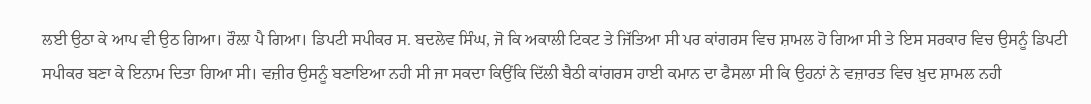ਲਈ ਉਠਾ ਕੇ ਆਪ ਵੀ ਉਠ ਗਿਆ। ਰੌਲ਼ਾ ਪੈ ਗਿਆ। ਡਿਪਟੀ ਸਪੀਕਰ ਸ. ਬਦਲੇਵ ਸਿੰਘ, ਜੋ ਕਿ ਅਕਾਲੀ ਟਿਕਟ ਤੇ ਜਿੱਤਿਆ ਸੀ ਪਰ ਕਾਂਗਰਸ ਵਿਚ ਸ਼ਾਮਲ ਹੋ ਗਿਆ ਸੀ ਤੇ ਇਸ ਸਰਕਾਰ ਵਿਚ ਉਸਨੂੰ ਡਿਪਟੀ ਸਪੀਕਰ ਬਣਾ ਕੇ ਇਨਾਮ ਦਿਤਾ ਗਿਆ ਸੀ। ਵਜ਼ੀਰ ਉਸਨੂੰ ਬਣਾਇਆ ਨਹੀ ਸੀ ਜਾ ਸਕਦਾ ਕਿਉਂਕਿ ਦਿੱਲੀ ਬੈਠੀ ਕਾਂਗਰਸ ਹਾਈ ਕਮਾਨ ਦਾ ਫੈਸਲਾ ਸੀ ਕਿ ਉਹਨਾਂ ਨੇ ਵਜ਼ਾਰਤ ਵਿਚ ਖ਼ੁਦ ਸ਼ਾਮਲ ਨਹੀ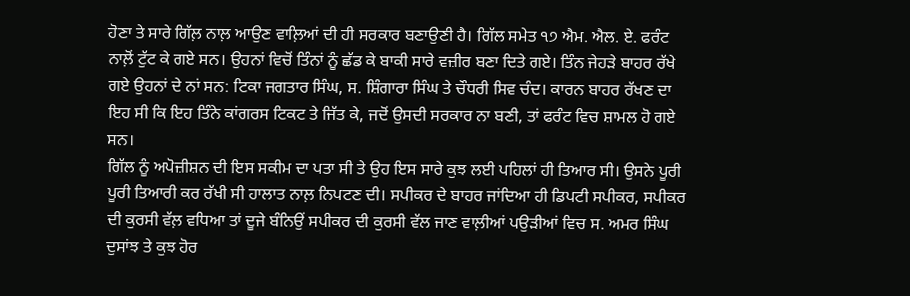ਹੋਣਾ ਤੇ ਸਾਰੇ ਗਿੱਲ਼ ਨਾਲ਼ ਆਉਣ ਵਾਲ਼ਿਆਂ ਦੀ ਹੀ ਸਰਕਾਰ ਬਣਾਉਣੀ ਹੈ। ਗਿੱਲ ਸਮੇਤ ੧੭ ਐਮ. ਐਲ. ਏ. ਫਰੰਟ ਨਾਲ਼ੋਂ ਟੁੱਟ ਕੇ ਗਏ ਸਨ। ਉਹਨਾਂ ਵਿਚੋਂ ਤਿੰਨਾਂ ਨੂੰ ਛੱਡ ਕੇ ਬਾਕੀ ਸਾਰੇ ਵਜ਼ੀਰ ਬਣਾ ਦਿਤੇ ਗਏ। ਤਿੰਨ ਜੇਹੜੇ ਬਾਹਰ ਰੱਖੇ ਗਏ ਉਹਨਾਂ ਦੇ ਨਾਂ ਸਨ: ਟਿਕਾ ਜਗਤਾਰ ਸਿੰਘ, ਸ. ਸ਼ਿੰਗਾਰਾ ਸਿੰਘ ਤੇ ਚੌਧਰੀ ਸਿਵ ਚੰਦ। ਕਾਰਨ ਬਾਹਰ ਰੱਖਣ ਦਾ ਇਹ ਸੀ ਕਿ ਇਹ ਤਿੰਨੇ ਕਾਂਗਰਸ ਟਿਕਟ ਤੇ ਜਿੱਤ ਕੇ, ਜਦੋਂ ਉਸਦੀ ਸਰਕਾਰ ਨਾ ਬਣੀ, ਤਾਂ ਫਰੰਟ ਵਿਚ ਸ਼ਾਮਲ ਹੋ ਗਏ ਸਨ।
ਗਿੱਲ ਨੂੰ ਅਪੋਜ਼ੀਸ਼ਨ ਦੀ ਇਸ ਸਕੀਮ ਦਾ ਪਤਾ ਸੀ ਤੇ ਉਹ ਇਸ ਸਾਰੇ ਕੁਝ ਲਈ ਪਹਿਲਾਂ ਹੀ ਤਿਆਰ ਸੀ। ਉਸਨੇ ਪੂਰੀ ਪੂਰੀ ਤਿਆਰੀ ਕਰ ਰੱਖੀ ਸੀ ਹਾਲਾਤ ਨਾਲ਼ ਨਿਪਟਣ ਦੀ। ਸਪੀਕਰ ਦੇ ਬਾਹਰ ਜਾਂਦਿਆ ਹੀ ਡਿਪਟੀ ਸਪੀਕਰ, ਸਪੀਕਰ ਦੀ ਕੁਰਸੀ ਵੱਲ਼ ਵਧਿਆ ਤਾਂ ਦੂਜੇ ਬੰਨਿਉਂ ਸਪੀਕਰ ਦੀ ਕੁਰਸੀ ਵੱਲ ਜਾਣ ਵਾਲ਼ੀਆਂ ਪਉੜੀਆਂ ਵਿਚ ਸ. ਅਮਰ ਸਿੰਘ ਦੁਸਾਂਝ ਤੇ ਕੁਝ ਹੋਰ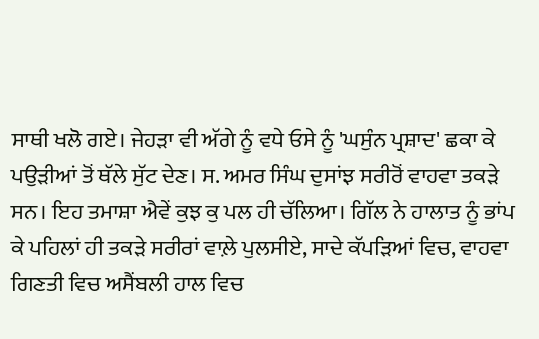ਸਾਥੀ ਖਲੋ ਗਏ। ਜੇਹੜਾ ਵੀ ਅੱਗੇ ਨੂੰ ਵਧੇ ਓਸੇ ਨੂੰ 'ਘਸੁੰਨ ਪ੍ਰਸ਼ਾਦ' ਛਕਾ ਕੇ ਪਉੜੀਆਂ ਤੋਂ ਥੱਲੇ ਸੁੱਟ ਦੇਣ। ਸ. ਅਮਰ ਸਿੰਘ ਦੁਸਾਂਝ ਸਰੀਰੋਂ ਵਾਹਵਾ ਤਕੜੇ ਸਨ। ਇਹ ਤਮਾਸ਼ਾ ਐਵੇਂ ਕੁਝ ਕੁ ਪਲ ਹੀ ਚੱਲਿਆ। ਗਿੱਲ ਨੇ ਹਾਲਾਤ ਨੂੰ ਭਾਂਪ ਕੇ ਪਹਿਲਾਂ ਹੀ ਤਕੜੇ ਸਰੀਰਾਂ ਵਾਲ਼ੇ ਪੁਲਸੀਏ, ਸਾਦੇ ਕੱਪੜਿਆਂ ਵਿਚ, ਵਾਹਵਾ ਗਿਣਤੀ ਵਿਚ ਅਸੈਂਬਲੀ ਹਾਲ ਵਿਚ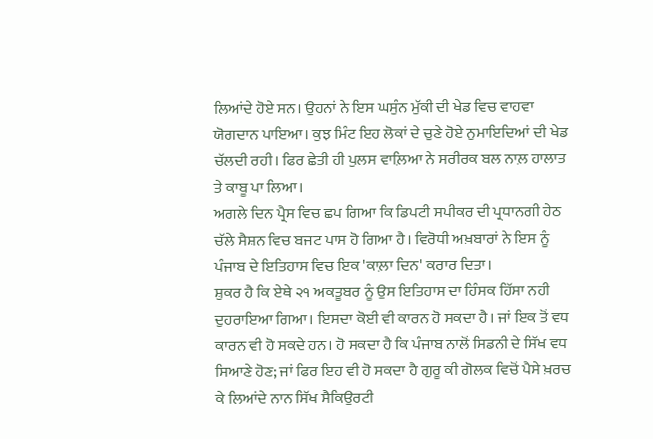ਲਿਆਂਦੇ ਹੋਏ ਸਨ। ਉਹਨਾਂ ਨੇ ਇਸ ਘਸੁੰਨ ਮੁੱਕੀ ਦੀ ਖੇਡ ਵਿਚ ਵਾਹਵਾ ਯੋਗਦਾਨ ਪਾਇਆ। ਕੁਝ ਮਿੰਟ ਇਹ ਲੋਕਾਂ ਦੇ ਚੁਣੇ ਹੋਏ ਨੁਮਾਇਦਿਆਂ ਦੀ ਖੇਡ ਚੱਲਦੀ ਰਹੀ। ਫਿਰ ਛੇਤੀ ਹੀ ਪੁਲਸ ਵਾਲ਼ਿਆ ਨੇ ਸਰੀਰਕ ਬਲ ਨਾਲ਼ ਹਾਲਾਤ ਤੇ ਕਾਬੂ ਪਾ ਲਿਆ।
ਅਗਲੇ ਦਿਨ ਪ੍ਰੈਸ ਵਿਚ ਛਪ ਗਿਆ ਕਿ ਡਿਪਟੀ ਸਪੀਕਰ ਦੀ ਪ੍ਰਧਾਨਗੀ ਹੇਠ ਚੱਲੇ ਸੈਸ਼ਨ ਵਿਚ ਬਜਟ ਪਾਸ ਹੋ ਗਿਆ ਹੈ। ਵਿਰੋਧੀ ਅਖ਼ਬਾਰਾਂ ਨੇ ਇਸ ਨੂੰ ਪੰਜਾਬ ਦੇ ਇਤਿਹਾਸ ਵਿਚ ਇਕ 'ਕਾਲ਼ਾ ਦਿਨ' ਕਰਾਰ ਦਿਤਾ।
ਸ਼ੁਕਰ ਹੈ ਕਿ ਏਥੇ ੨੧ ਅਕਤੂਬਰ ਨੂੰ ਉਸ ਇਤਿਹਾਸ ਦਾ ਹਿੰਸਕ ਹਿੱਸਾ ਨਹੀ ਦੁਹਰਾਇਆ ਗਿਆ। ਇਸਦਾ ਕੋਈ ਵੀ ਕਾਰਨ ਹੋ ਸਕਦਾ ਹੈ। ਜਾਂ ਇਕ ਤੋਂ ਵਧ ਕਾਰਨ ਵੀ ਹੋ ਸਕਦੇ ਹਨ। ਹੋ ਸਕਦਾ ਹੈ ਕਿ ਪੰਜਾਬ ਨਾਲੋਂ ਸਿਡਨੀ ਦੇ ਸਿੱਖ ਵਧ ਸਿਆਣੇ ਹੋਣ; ਜਾਂ ਫਿਰ ਇਹ ਵੀ ਹੋ ਸਕਦਾ ਹੈ ਗੁਰੂ ਕੀ ਗੋਲਕ ਵਿਚੋਂ ਪੈਸੇ ਖ਼ਰਚ ਕੇ ਲਿਆਂਦੇ ਨਾਨ ਸਿੱਖ ਸੈਕਿਉਰਟੀ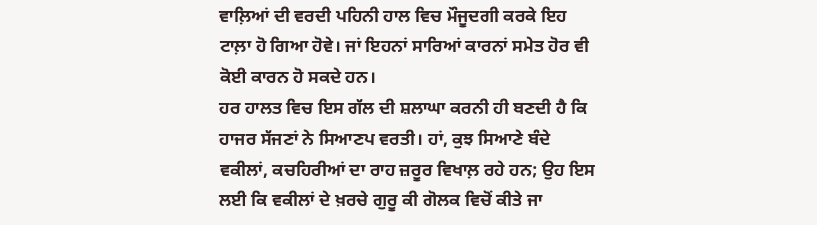ਵਾਲ਼ਿਆਂ ਦੀ ਵਰਦੀ ਪਹਿਨੀ ਹਾਲ ਵਿਚ ਮੌਜੂਦਗੀ ਕਰਕੇ ਇਹ ਟਾਲ਼ਾ ਹੋ ਗਿਆ ਹੋਵੇ। ਜਾਂ ਇਹਨਾਂ ਸਾਰਿਆਂ ਕਾਰਨਾਂ ਸਮੇਤ ਹੋਰ ਵੀ ਕੋਈ ਕਾਰਨ ਹੋ ਸਕਦੇ ਹਨ।
ਹਰ ਹਾਲਤ ਵਿਚ ਇਸ ਗੱਲ ਦੀ ਸ਼ਲਾਘਾ ਕਰਨੀ ਹੀ ਬਣਦੀ ਹੈ ਕਿ ਹਾਜਰ ਸੱਜਣਾਂ ਨੇ ਸਿਆਣਪ ਵਰਤੀ। ਹਾਂ, ਕੁਝ ਸਿਆਣੇ ਬੰਦੇ ਵਕੀਲਾਂ, ਕਚਹਿਰੀਆਂ ਦਾ ਰਾਹ ਜ਼ਰੂਰ ਵਿਖਾਲ਼ ਰਹੇ ਹਨ; ਉਹ ਇਸ ਲਈ ਕਿ ਵਕੀਲਾਂ ਦੇ ਖ਼ਰਚੇ ਗੁਰੂ ਕੀ ਗੋਲਕ ਵਿਚੋਂ ਕੀਤੇ ਜਾ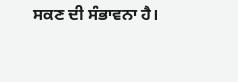ਸਕਣ ਦੀ ਸੰਭਾਵਨਾ ਹੈ।